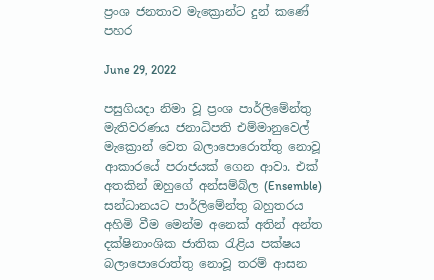ප්‍රංශ ජනතාව මැක්‍රොන්ට දුන් කණේ පහර

June 29, 2022

පසුගියදා නිමා වූ ප්‍රංශ පාර්ලිමේන්තු මැතිවරණය ජනාධිපති එම්මානුවෙල් මැක්‍රොන් වෙත බලාපොරොත්තු නොවූ ආකාරයේ පරාජයක් ගෙන ආවා. එක් අතකින් ඔහුගේ අන්සම්බ්ල (Ensemble) සන්ධානයට පාර්ලිමේන්තු බහුතරය අහිමි වීම මෙන්ම අනෙක් අතින් අන්ත දක්ෂිනාංශික ජාතික රැළිය පක්ෂය බලාපොරොත්තු නොවූ තරම් ආසන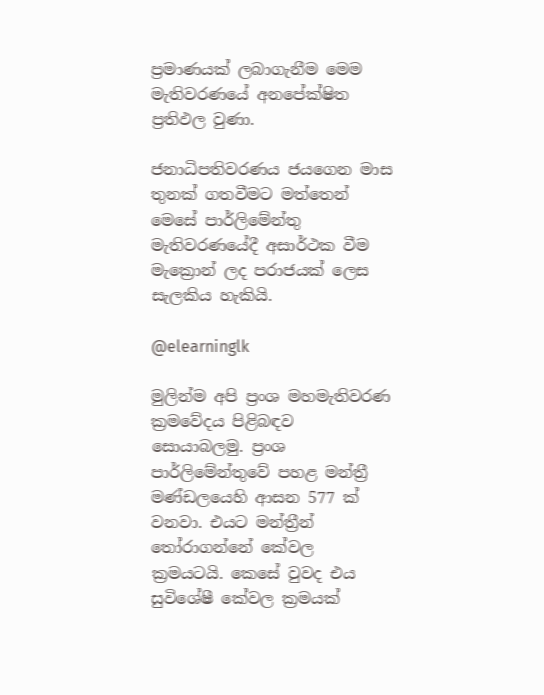ප්‍රමාණයක් ලබාගැනීම මෙම මැතිවරණයේ අනපේක්ෂිත ප්‍රතිඵල වුණා.

ජනාධිපතිවරණය ජයගෙන මාස තුනක් ගතවීමට මත්තෙන් මෙසේ පාර්ලිමේන්තු මැතිවරණයේදී අසාර්ථක වීම මැක්‍රොන් ලද පරාජයක් ලෙස සැලකිය හැකියි.

@elearninglk

මුලින්ම අපි ප්‍රංශ මහමැතිවරණ ක්‍රමවේදය පිළිබඳව සොයාබලමු. ප්‍රංශ පාර්ලිමේන්තුවේ පහළ මන්ත්‍රී මණ්ඩලයෙහි ආසන 577 ක් වනවා. එයට මන්ත්‍රීන් තෝරාගන්නේ කේවල ක්‍රමයටයි. කෙසේ වුවද එය සුවිශේෂී කේවල ක්‍රමයක්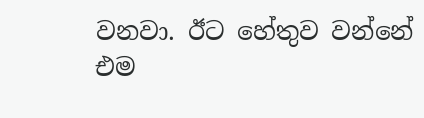වනවා. ඊට හේතුව වන්නේ එම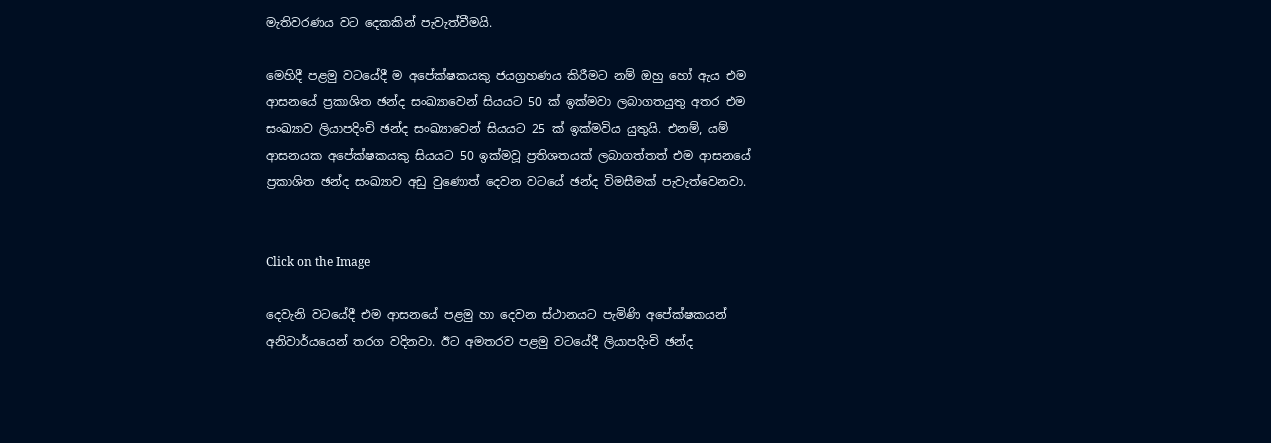මැතිවරණය වට දෙකකින් පැවැත්වීමයි.

මෙහිදී පළමු වටයේදී ම අපේක්ෂකයකු ජයග්‍රහණය කිරීමට නම් ඔහු හෝ ඇය එම ආසනයේ ප්‍රකාශිත ඡන්ද සංඛ්‍යාවෙන් සියයට 50 ක් ඉක්මවා ලබාගතයුතු අතර එම සංඛ්‍යාව ලියාපදිංචි ඡන්ද සංඛ්‍යාවෙන් සියයට 25 ක් ඉක්මවිය යුතුයි. එනම්, යම් ආසනයක අපේක්ෂකයකු සියයට 50 ඉක්මවූ ප්‍රතිශතයක් ලබාගත්තත් එම ආසනයේ ප්‍රකාශිත ඡන්ද සංඛ්‍යාව අඩු වුණොත් දෙවන වටයේ ඡන්ද විමසීමක් පැවැත්වෙනවා.


Click on the Image

දෙවැනි වටයේදී එම ආසනයේ පළමු හා දෙවන ස්ථානයට පැමිණි අපේක්ෂකයන් අනිවාර්යයෙන් තරග වදිනවා. ඊට අමතරව පළමු වටයේදී ලියාපදිංචි ඡන්ද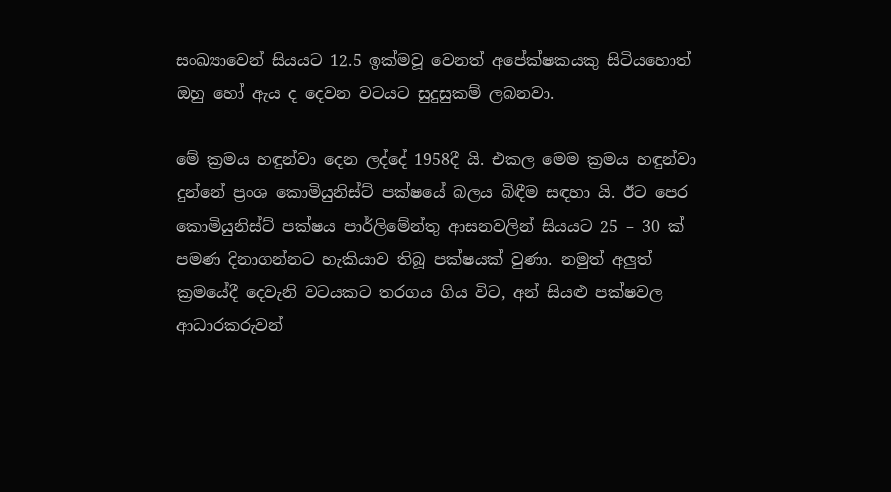සංඛ්‍යාවෙන් සියයට 12.5 ඉක්මවූ වෙනත් අපේක්ෂකයකු සිටියහොත් ඔහු හෝ ඇය ද දෙවන වටයට සුදුසුකම් ලබනවා.

මේ ක්‍රමය හඳුන්වා දෙන ලද්දේ 1958දී යි. එකල මෙම ක්‍රමය හඳුන්වා දුන්නේ ප්‍රංශ කොමියුනිස්ට් පක්ෂයේ බලය බිඳීම සඳහා යි. ඊට පෙර කොමියුනිස්ට් පක්ෂය පාර්ලිමේන්තු ආසනවලින් සියයට 25 – 30 ක් පමණ දිනාගන්නට හැකියාව තිබූ පක්ෂයක් වුණා. නමුත් අලුත් ක්‍රමයේදී දෙවැනි වටයකට තරගය ගිය විට, අන් සියළු පක්ෂවල ආධාරකරුවන්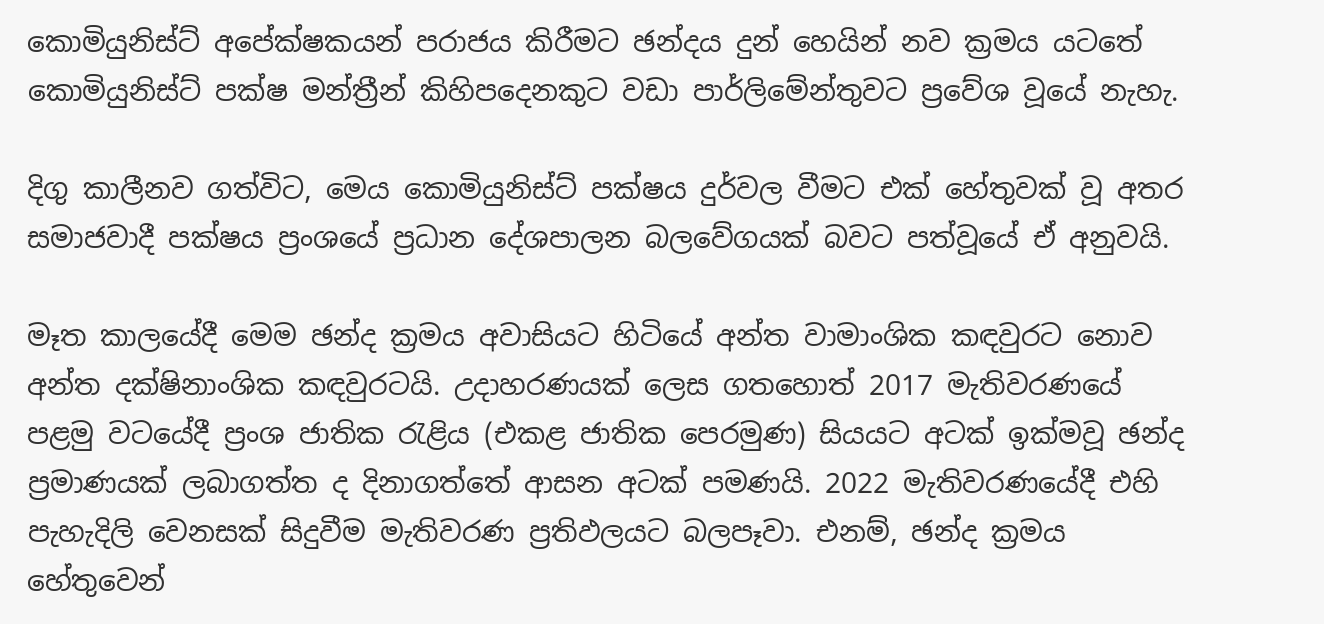කොමියුනිස්ට් අපේක්ෂකයන් පරාජය කිරීමට ඡන්දය දුන් හෙයින් නව ක්‍රමය යටතේ කොමියුනිස්ට් පක්ෂ මන්ත්‍රීන් කිහිපදෙනකුට වඩා පාර්ලිමේන්තුවට ප්‍රවේශ වූයේ නැහැ.

දිගු කාලීනව ගත්විට, මෙය කොමියුනිස්ට් පක්ෂය දුර්වල වීමට එක් හේතුවක් වූ අතර සමාජවාදී පක්ෂය ප්‍රංශයේ ප්‍රධාන දේශපාලන බලවේගයක් බවට පත්වූයේ ඒ අනුවයි.

මෑත කාලයේදී මෙම ඡන්ද ක්‍රමය අවාසියට හිටියේ අන්ත වාමාංශික කඳවුරට නොව අන්ත දක්ෂිනාංශික කඳවුරටයි. උදාහරණයක් ලෙස ගතහොත් 2017 මැතිවරණයේ පළමු වටයේදී ප්‍රංශ ජාතික රැළිය (එකළ ජාතික පෙරමුණ) සියයට අටක් ඉක්මවූ ඡන්ද ප්‍රමාණයක් ලබාගත්ත ද දිනාගත්තේ ආසන අටක් පමණයි. 2022 මැතිවරණයේදී එහි පැහැදිලි වෙනසක් සිදුවීම මැතිවරණ ප්‍රතිඵලයට බලපෑවා. එනම්, ඡන්ද ක්‍රමය හේතුවෙන්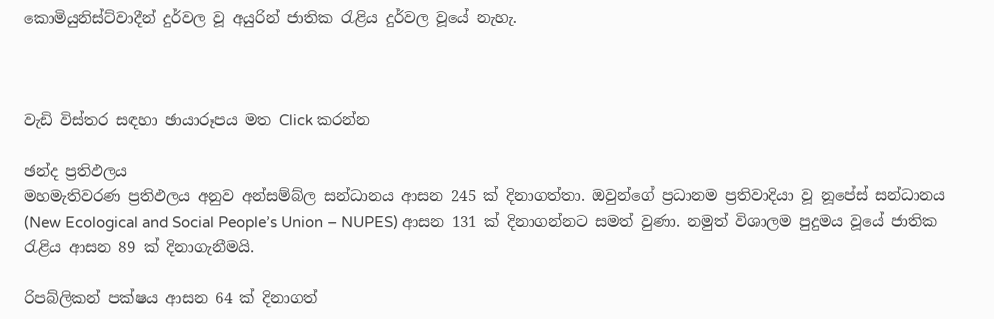කොමියුනිස්ට්වාදීන් දුර්වල වූ අයුරින් ජාතික රැළිය දුර්වල වූයේ නැහැ.



වැඩි විස්තර සඳහා ඡායාරූපය මත Click කරන්න

ඡන්ද ප්‍රතිඵලය
මහමැතිවරණ ප්‍රතිඵලය අනුව අන්සම්බ්ල සන්ධානය ආසන 245 ක් දිනාගත්තා. ඔවුන්ගේ ප්‍රධානම ප්‍රතිවාදියා වූ නූපේස් සන්ධානය (New Ecological and Social People’s Union – NUPES) ආසන 131 ක් දිනාගන්නට සමත් වුණා. නමුත් විශාලම පුදුමය වූයේ ජාතික රැළිය ආසන 89 ක් දිනාගැනීමයි.

රිපබ්ලිකන් පක්ෂය ආසන 64 ක් දිනාගත්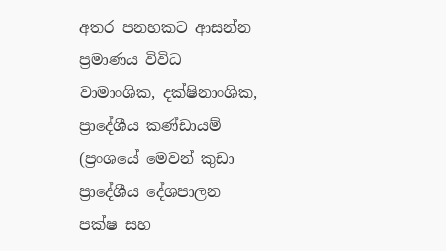අතර පනහකට ආසන්න ප්‍රමාණය විවිධ වාමාංශික, දක්ෂිනාංශික, ප්‍රාදේශීය කණ්ඩායම් (ප්‍රංශයේ මෙවන් කුඩා ප්‍රාදේශීය දේශපාලන පක්ෂ සහ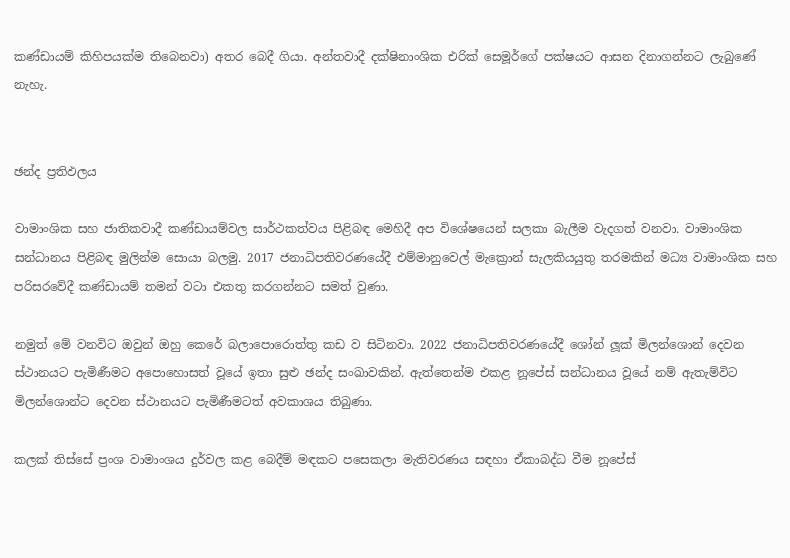කණ්ඩායම් කිහිපයක්ම තිබෙනවා) අතර බෙදී ගියා. අන්තවාදී දක්ෂිනාංශික එරික් සෙමූර්ගේ පක්ෂයට ආසන දිනාගන්නට ලැබුණේ නැහැ.


ඡන්ද ප්‍රතිඵලය

වාමාංශික සහ ජාතිකවාදී කණ්ඩායම්වල සාර්ථකත්වය පිළිබඳ මෙහිදී අප විශේෂයෙන් සලකා බැලීම වැදගත් වනවා. වාමාංශික සන්ධානය පිළිබඳ මුලින්ම සොයා බලමු. 2017 ජනාධිපතිවරණයේදී එම්මානුවෙල් මැක්‍රොන් සැලකියයුතු තරමකින් මධ්‍ය වාමාංශික සහ පරිසරවේදී කණ්ඩායම් තමන් වටා එකතු කරගන්නට සමත් වුණා.

නමුත් මේ වනවිට ඔවුන් ඔහු කෙරේ බලාපොරොත්තු කඩ ව සිටිනවා. 2022 ජනාධිපතිවරණයේදී ශෝන් ලූක් මිලන්ශොන් දෙවන ස්ථානයට පැමිණීමට අපොහොසත් වූයේ ඉතා සුළු ඡන්ද සංඛාවකින්. ඇත්තෙන්ම එකළ නූපේස් සන්ධානය වූයේ නම් ඇතැම්විට මිලන්ශොන්ට දෙවන ස්ථානයට පැමිණීමටත් අවකාශය තිබුණා.

කලක් තිස්සේ ප්‍රංශ වාමාංශය දුර්වල කළ බෙදීම් මඳකට පසෙකලා මැතිවරණය සඳහා ඒකාබද්ධ වීම නූපේස්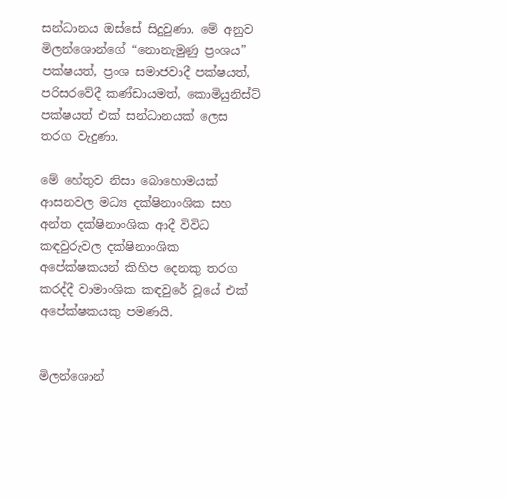සන්ධානය ඔස්සේ සිදුවුණා. මේ අනුව මිලන්ශොන්ගේ “නොනැමුණු ප්‍රංශය” පක්ෂයත්, ප්‍රංශ සමාජවාදී පක්ෂයත්, පරිසරවේදී කණ්ඩායමත්, කොමියුනිස්ට් පක්ෂයත් එක් සන්ධානයක් ලෙස තරග වැදුණා.

මේ හේතුව නිසා බොහොමයක් ආසනවල මධ්‍ය දක්ෂිනාංශික සහ අන්ත දක්ෂිනාංශික ආදී විවිධ කඳවුරුවල දක්ෂිනාංශික අපේක්ෂකයන් කිහිප දෙනකු තරග කරද්දී වාමාංශික කඳවුරේ වූයේ එක් අපේක්ෂකයකු පමණයි.


මිලන්ශොන්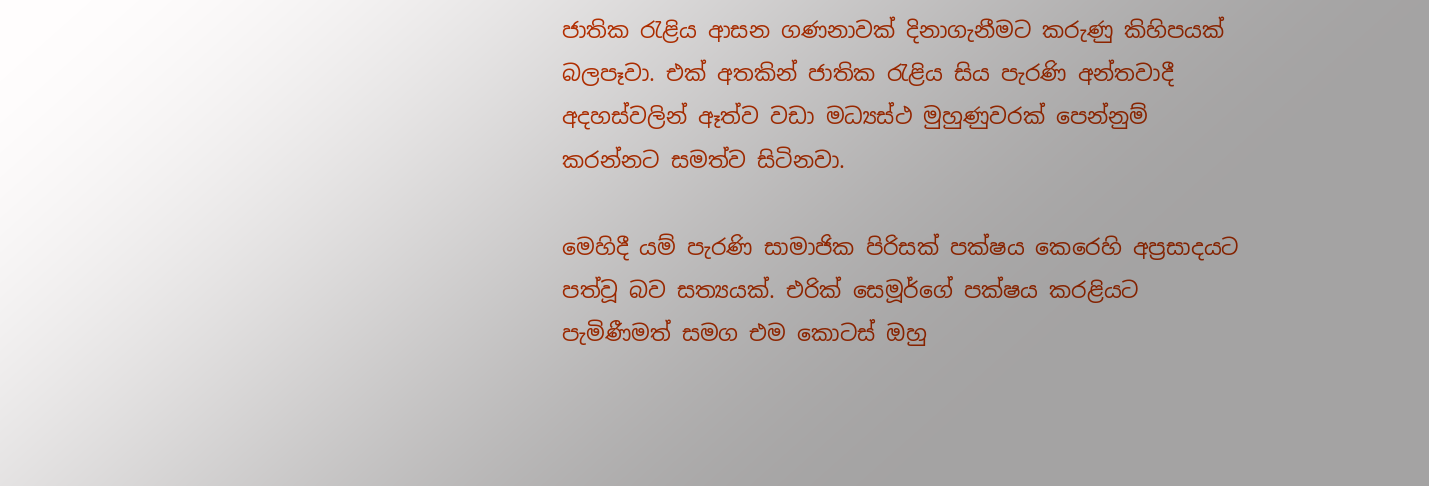ජාතික රැළිය ආසන ගණනාවක් දිනාගැනීමට කරුණු කිහිපයක් බලපෑවා. එක් අතකින් ජාතික රැළිය සිය පැරණි අන්තවාදී අදහස්වලින් ඈත්ව වඩා මධ්‍යස්ථ මුහුණුවරක් පෙන්නුම් කරන්නට සමත්ව සිටිනවා.

මෙහිදී යම් පැරණි සාමාජික පිරිසක් පක්ෂය කෙරෙහි අප්‍රසාදයට පත්වූ බව සත්‍යයක්. එරික් සෙමූර්ගේ පක්ෂය කරළියට පැමිණීමත් සමග එම කොටස් ඔහු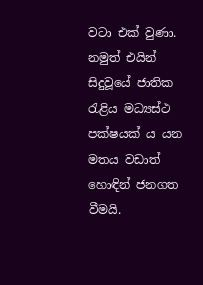වටා එක් වුණා. නමුත් එයින් සිදුවූයේ ජාතික රැළිය මධ්‍යස්ථ පක්ෂයක් ය යන මතය වඩාත් හොඳින් ජනගත වීමයි.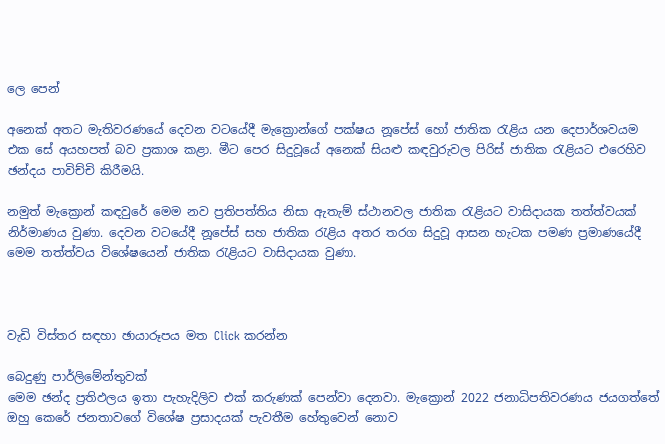ලෙ පෙන්

අනෙක් අතට මැතිවරණයේ දෙවන වටයේදී මැක්‍රොන්ගේ පක්ෂය නූපේස් හෝ ජාතික රැළිය යන දෙපාර්ශවයම එක සේ අයහපත් බව ප්‍රකාශ කළා. මීට පෙර සිදුවූයේ අනෙක් සියළු කඳවුරුවල පිරිස් ජාතික රැළියට එරෙහිව ඡන්දය පාවිච්චි කිරීමයි.

නමුත් මැක්‍රොන් කඳවුරේ මෙම නව ප්‍රතිපත්තිය නිසා ඇතැම් ස්ථානවල ජාතික රැළියට වාසිදායක තත්ත්වයක් නිර්මාණය වුණා. දෙවන වටයේදී නූපේස් සහ ජාතික රැළිය අතර තරග සිදුවූ ආසන හැටක පමණ ප්‍රමාණයේදී මෙම තත්ත්වය විශේෂයෙන් ජාතික රැළියට වාසිදායක වුණා.



වැඩි විස්තර සඳහා ඡායාරූපය මත Click කරන්න

බෙදුණු පාර්ලිමේන්තුවක්
මෙම ඡන්ද ප්‍රතිඵලය ඉතා පැහැදිලිව එක් කරුණක් පෙන්වා දෙනවා. මැක්‍රොන් 2022 ජනාධිපතිවරණය ජයගත්තේ ඔහු කෙරේ ජනතාවගේ විශේෂ ප්‍රසාදයක් පැවතීම හේතුවෙන් නොව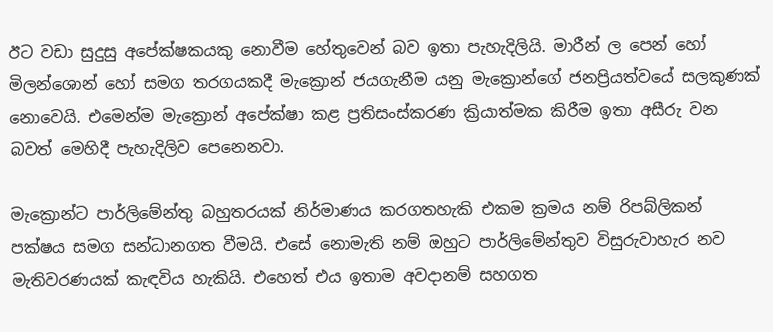ඊට වඩා සුදුසු අපේක්ෂකයකු නොවීම හේතුවෙන් බව ඉතා පැහැදිලියි. මාරීන් ල පෙන් හෝ මිලන්ශොන් හෝ සමග තරගයකදී මැක්‍රොන් ජයගැනීම යනු මැක්‍රොන්ගේ ජනප්‍රියත්වයේ සලකුණක් නොවෙයි. එමෙන්ම මැක්‍රොන් අපේක්ෂා කළ ප්‍රතිසංස්කරණ ක්‍රියාත්මක කිරීම ඉතා අසීරු වන බවත් මෙහිදී පැහැදිලිව පෙනෙනවා.

මැක්‍රොන්ට පාර්ලිමේන්තු බහුතරයක් නිර්මාණය කරගතහැකි එකම ක්‍රමය නම් රිපබ්ලිකන් පක්ෂය සමග සන්ධානගත වීමයි. එසේ නොමැති නම් ඔහුට පාර්ලිමේන්තුව විසුරුවාහැර නව මැතිවරණයක් කැඳවිය හැකියි. එහෙත් එය ඉතාම අවදානම් සහගත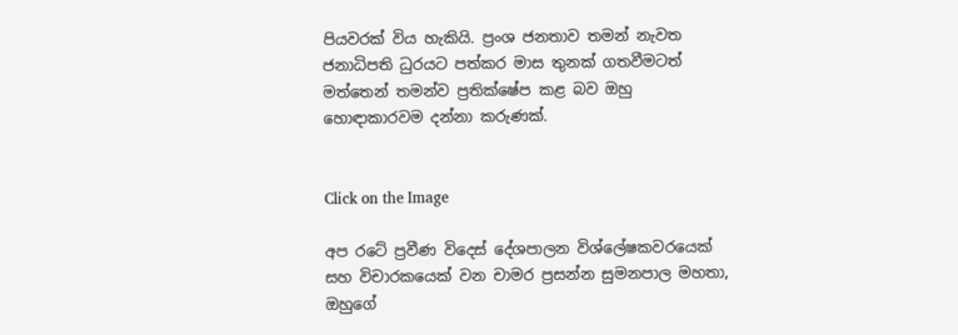පියවරක් විය හැකියි. ප්‍රංශ ජනතාව තමන් නැවත ජනාධිපති ධුරයට පත්කර මාස තුනක් ගතවීමටත් මත්තෙන් තමන්ව ප්‍රතික්ෂේප කළ බව ඔහු හොඳාකාරවම දන්නා කරුණක්.


Click on the Image

අප රටේ ප්‍රවීණ විදෙස් දේශපාලන විශ්ලේෂකවරයෙක් සහ විචාරකයෙක් වන චාමර ප්‍රසන්න සුමනපාල මහතා, ඔහුගේ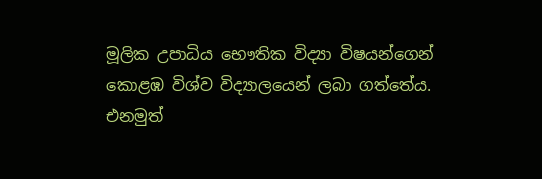මූලික උපාධිය භෞතික විද්‍යා විෂයන්ගෙන් කොළඹ විශ්ව විද්‍යාලයෙන් ලබා ගත්තේය. එනමුත්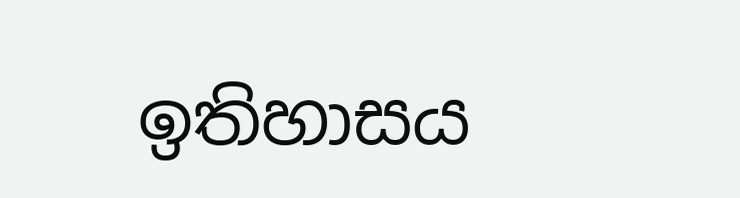ඉතිහාසය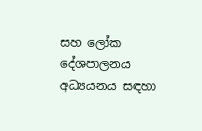සහ ලෝක දේශපාලනය අධ්‍යයනය සඳහා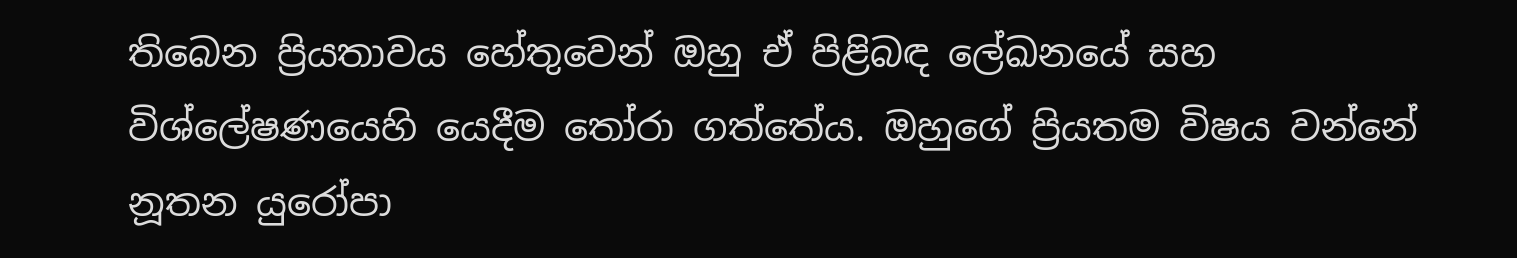තිබෙන ප්‍රියතාවය හේතුවෙන් ඔහු ඒ පිළිබඳ ලේඛනයේ සහ විශ්ලේෂණයෙහි යෙදීම තෝරා ගත්තේය. ඔහුගේ ප්‍රියතම විෂය වන්නේ නූතන යුරෝපා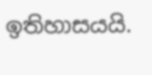ඉතිහාසයයි.